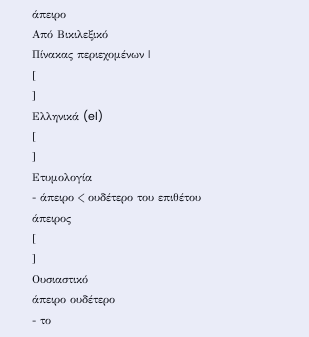άπειρο
Από Βικιλεξικό
Πίνακας περιεχομένων |
[
]
Ελληνικά (el)
[
]
Ετυμολογία
- άπειρο < ουδέτερο του επιθέτου άπειρος
[
]
Ουσιαστικό
άπειρο ουδέτερο
- το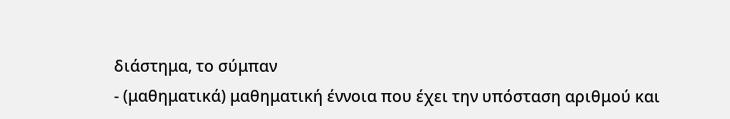διάστημα, το σύμπαν
- (μαθηματικά) μαθηματική έννοια που έχει την υπόσταση αριθμού και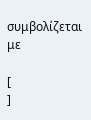συμβολίζεται με

[
]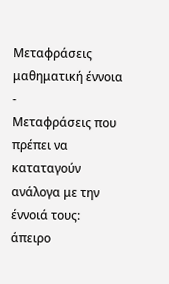Μεταφράσεις
μαθηματική έννοια
-
Μεταφράσεις που πρέπει να καταταγούν ανάλογα με την έννοιά τους:
άπειρο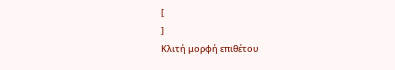[
]
Κλιτή μορφή επιθέτου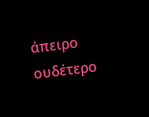άπειρο ουδέτερο